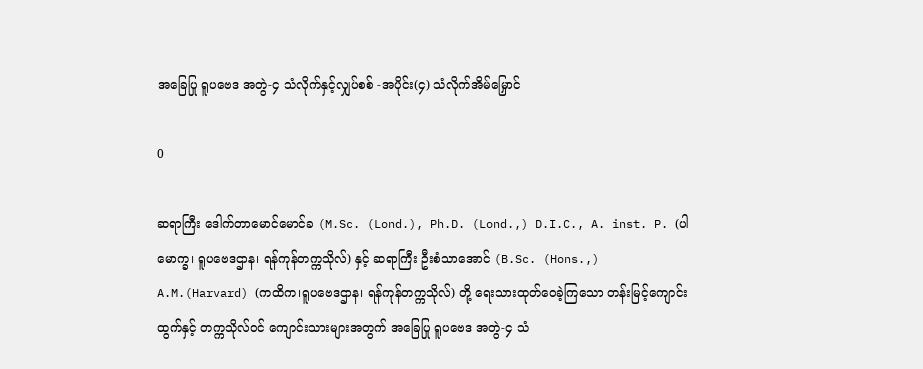အခြေပြု ရူပဗေဒ အတွဲ-၄ သံလိုက်နှင့်လျှပ်စစ် -အပိုင်း(၄) သံလိုက်အိမ်မြှောင်

0

ဆရာကြီး ဒေါက်တာမောင်မောင်ခ (M.Sc. (Lond.), Ph.D. (Lond.,) D.I.C., A. inst. P. (ပါမောက္ခ၊ ရူပဗေဒဌာန၊ ရန်ကုန်တက္ကသိုလ်) နှင့် ဆရာကြီး ဦးစံသာအောင် (B.Sc. (Hons.,) A.M.(Harvard) (ကထိက၊ရူပဗေဒဌာန၊ ရန်ကုန်တက္ကသိုလ်) တို့ ရေးသားထုတ်ဝေခဲ့ကြသော တန်းမြင့်ကျောင်းထွက်နှင့် တက္ကသိုလ်ဝင် ကျောင်းသားများအတွက် အခြေပြု ရူပဗေဒ အတွဲ-၄ သံ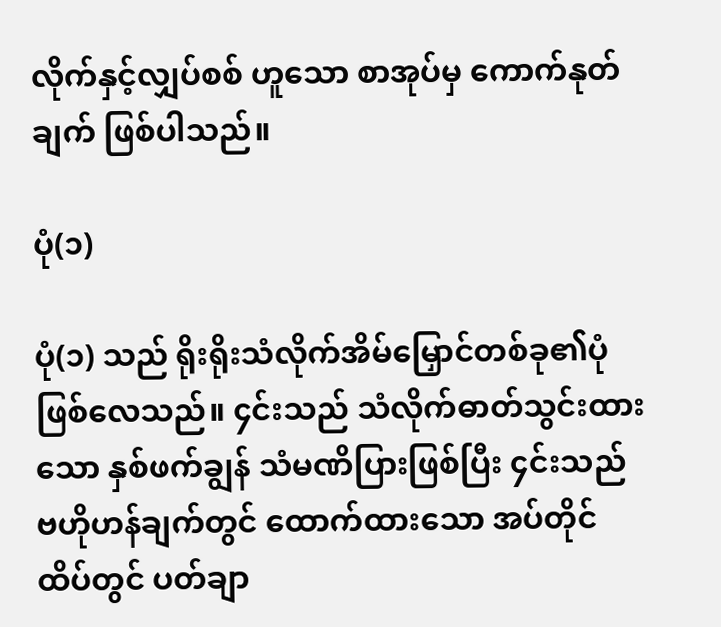လိုက်နှင့်လျှပ်စစ် ဟူသော စာအုပ်မှ ကောက်နုတ်ချက် ဖြစ်ပါသည်။

ပုံ(၁)

ပုံ(၁) သည် ရိုးရိုးသံလိုက်အိမ်မြှောင်တစ်ခု၏ပုံ ဖြစ်လေသည်။ ၄င်းသည် သံလိုက်ဓာတ်သွင်းထားသော နှစ်ဖက်ချွန် သံမဏိပြားဖြစ်ပြီး ၄င်းသည် ဗဟိုဟန်ချက်တွင် ထောက်ထားသော အပ်တိုင်ထိပ်တွင် ပတ်ချာ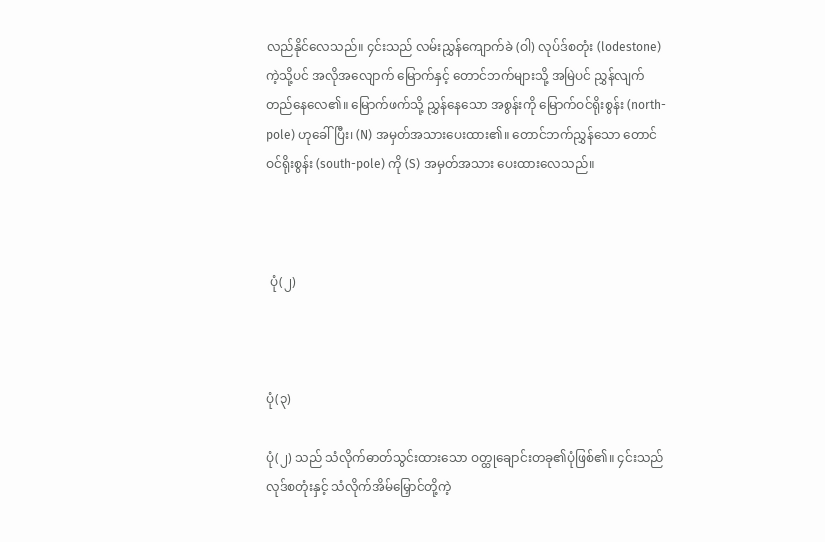လည်နိုင်လေသည်။ ၄င်းသည် လမ်းညွှန်ကျောက်ခဲ (ဝါ) လုပ်ဒ်စတုံး (lodestone) ကဲ့သို့ပင် အလိုအလျောက် မြောက်နှင့် တောင်ဘက်များသို့ အမြဲပင် ညွှန်လျက်တည်နေလေ၏။ မြောက်ဖက်သို့ ညွှန်နေသော အစွန်းကို မြောက်ဝင်ရိုးစွန်း (north-pole) ဟုခေါ်ပြီး၊ (N) အမှတ်အသားပေးထား၏။ တောင်ဘက်ညွှန်သော တောင်ဝင်ရိုးစွန်း (south-pole) ကို (S) အမှတ်အသား ပေးထားလေသည်။



 ပုံ(၂)



ပုံ(၃)

ပုံ(၂) သည် သံလိုက်ဓာတ်သွင်းထားသော ဝတ္ထုချောင်းတခု၏ပုံဖြစ်၏။ ၄င်းသည် လုဒ်စတုံးနှင့် သံလိုက်အိမ်မြှောင်တို့ကဲ့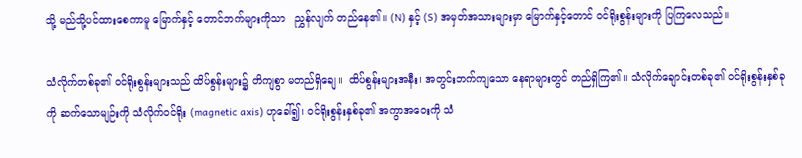သို့ မည်သို့ပင်ထားစေကာမူ မြောက်နှင့် တောင်ဘက်များကိုသာ   ညွှန်လျက် တည်နေ၏။ (N) နှင့် (S) အမှတ်အသားများမှာ မြောက်နှင့်တောင် ဝင်ရိုးစွန်းများကို ပြကြလေသည်။

သံလိုက်တစ်ခု၏ ဝင်ရိုးစွန်းများသည် ထိပ်စွန်းများ၌ တိကျစွာ မတည်ရှိချေ။  ထိပ်စွန်းများအနီး၊ အတွင်းဘက်ကျသော နေရာများတွင် တည်ရှိကြ၏။ သံလိုက်ချောင်းတစ်ခု၏ ဝင်ရိုးစွန်းနှစ်ခုကို ဆက်သောမျဉ်းကို သံလိုက်ဝင်ရိုး (magnetic axis) ဟုခေါ်၍၊ ဝင်ရိုးစွန်းနှစ်ခု၏ အကွာအဝေးကို သံ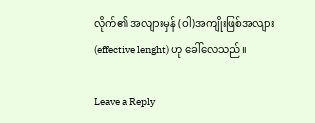လိုက်၏ အလျားမှန် (ဝါ)အကျိုးဖြစ်အလျား (effective lenght) ဟု ခေါ်လေသည်။

Leave a Reply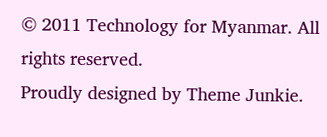© 2011 Technology for Myanmar. All rights reserved.
Proudly designed by Theme Junkie.